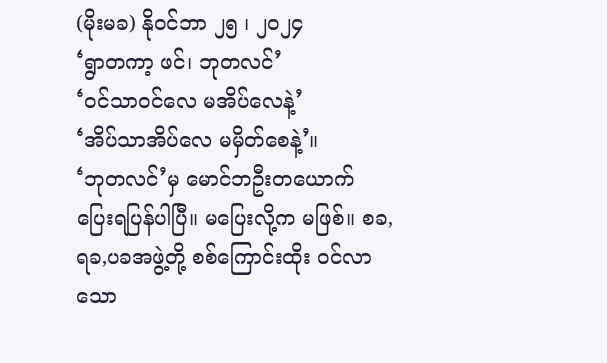(မိုးမခ) နိုဝင်ဘာ ၂၅ ၊ ၂၀၂၄
‘ရွာတကာ့ ဖင်၊ ဘုတလင်’
‘ဝင်သာဝင်လေ မအိပ်လေနဲ့’
‘အိပ်သာအိပ်လေ မမှိတ်စေနဲ့’။
‘ဘုတလင်’မှ မောင်ဘဦးတယောက် ပြေးရပြန်ပါပြီ။ မပြေးလို့က မဖြစ်။ စခ,ရခ,ပခအဖွဲ့တို့ စစ်ကြောင်းထိုး ဝင်လာသော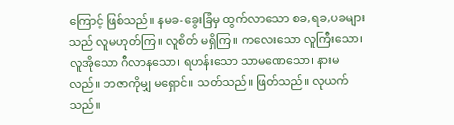ကြောင့် ဖြစ်သည်။ နမခ-ခွေးခြံမှ ထွက်လာသော စခ,ရခ,ပခများသည် လူမဟုတ်ကြ။ လူစိတ် မရှိကြ။ ကလေးသော လူကြီးသော၊ လူအိုသော ဂီလာနသော၊ ရဟန်းသော သာမဏေသော၊ နားမလည်။ ဘဇာကိုမျှ မရှောင်။ သတ်သည်။ ဖြတ်သည်။ လုယက်သည်။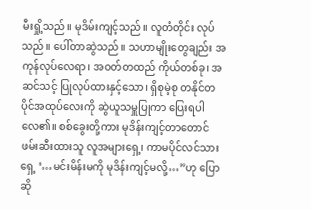မီးရှို့သည်။ မုဒိမ်းကျင့်သည်။ လူတံတိုင်း လုပ်သည်။ ပေါ်တာဆွဲသည်။ သဟာမျိုးတွေချည်း အကုန်လုပ်လေရာ၊ အဝတ်တထည် ကိုယ်တစ်ခု၊ အဆင်သင့် ပြုလုပ်ထားနှင့်သော၊ ရှိစုမဲ့စု တနိုင်တပိုင်အထုပ်လေးကို ဆွဲယူသမှူပြုကာ ပြေးရပါလေ၏။ စစ်ခွေးတို့ကား မုဒိန်းကျင့်တာတောင် ဖမ်းဆီးထားသူ လူအများရှေ့၊ ကာမပိုင်လင်သားရှေ့ ‘…မင်းမိန်းမကို မုဒိန်းကျင့်မလို့…”ဟု ပြောဆို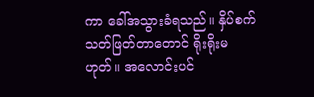ကာ ခေါ်အသွားခံရသည်။ နှိပ်စက် သတ်ဖြတ်တာတောင် ရိုးရိုးမဟုတ်။ အလောင်းပင်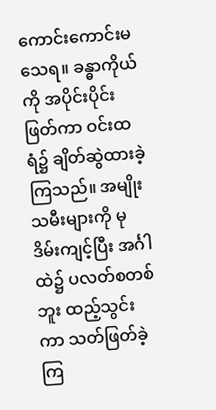ကောင်းကောင်းမသေရ။ ခန္ဓာကိုယ်ကို အပိုင်းပိုင်းဖြတ်ကာ ဝင်းထရံ၌ ချိတ်ဆွဲထားခဲ့ကြသည်။ အမျိုးသမီးများကို မုဒိမ်းကျင့်ပြီး အင်္ဂါထဲ၌ ပလတ်စတစ်ဘူး ထည့်သွင်းကာ သတ်ဖြတ်ခဲ့ကြ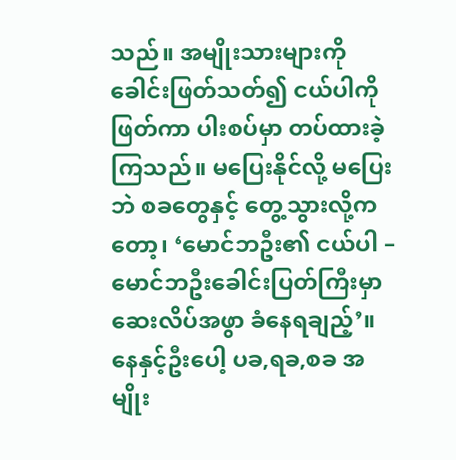သည်။ အမျိုးသားများကို ခေါင်းဖြတ်သတ်၍ ငယ်ပါကို ဖြတ်ကာ ပါးစပ်မှာ တပ်ထားခဲ့ကြသည်။ မပြေးနိုင်လို့ မပြေးဘဲ စခတွေနှင့် တွေ့သွားလို့ကတော့၊ ‘မောင်ဘဦး၏ ငယ်ပါ – မောင်ဘဦးခေါင်းပြတ်ကြီးမှာ ဆေးလိပ်အဖွာ ခံနေရချည့်’။
နေနှင့်ဦးပေါ့ ပခ,ရခ,စခ အမျိုး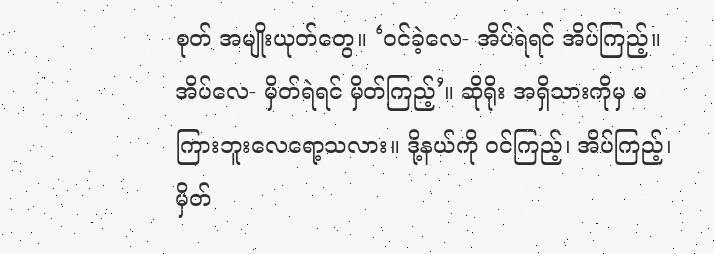စုတ် အမျိုးယုတ်တွေ။ ‘ဝင်ခဲ့လေ- အိပ်ရဲရင် အိပ်ကြည့်။ အိပ်လေ- မှိတ်ရဲရင် မှိတ်ကြည့်’။ ဆိုရိုး အရှိသားကိုမှ မကြားဘူးလေရော့သလား။ ဒို့နယ်ကို ဝင်ကြည့်၊ အိပ်ကြည့်၊ မှိတ်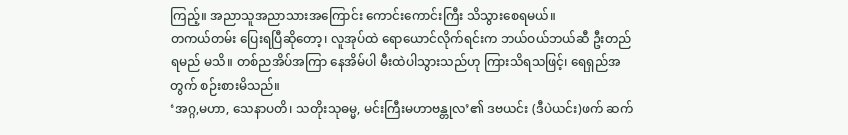ကြည့်။ အညာသူအညာသားအကြောင်း ကောင်းကောင်းကြီး သိသွားစေရမယ်။
တကယ်တမ်း ပြေးရပြီဆိုတော့၊ လူအုပ်ထဲ ရောယောင်လိုက်ရင်းက ဘယ်ဝယ်ဘယ်ဆီ ဦးတည်ရမည် မသိ။ တစ်ညအိပ်အကြာ နေအိမ်ပါ မီးထဲပါသွားသည်ဟု ကြားသိရသဖြင့်၊ ရေရှည်အတွက် စဉ်းစားမိသည်။
‘အဂ္ဂ,မဟာ, သေနာပတိ၊ သတိုးသုဓမ္မ, မင်းကြီးမဟာဗန္တုလ’၏ ဒဗယင်း (ဒီပဲယင်း)ဖက် ဆက်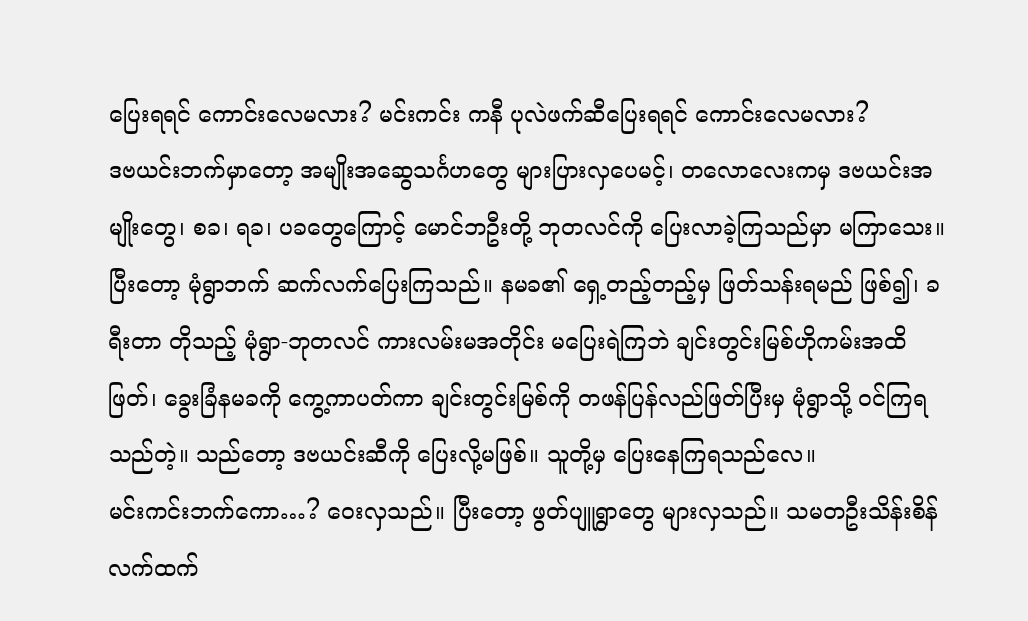ပြေးရရင် ကောင်းလေမလား? မင်းကင်း ကနီ ပုလဲဖက်ဆီပြေးရရင် ကောင်းလေမလား?
ဒဗယင်းဘက်မှာတော့ အမျိုးအဆွေသင်္ဂဟတွေ များပြားလှပေမင့်၊ တလောလေးကမှ ဒဗယင်းအမျိုးတွေ၊ စခ၊ ရခ၊ ပခတွေကြောင့် မောင်ဘဦးတို့ ဘုတလင်ကို ပြေးလာခဲ့ကြသည်မှာ မကြာသေး။ ပြီးတော့ မုံရွာဘက် ဆက်လက်ပြေးကြသည်။ နမခ၏ ရှေ့တည့်တည့်မှ ဖြတ်သန်းရမည် ဖြစ်၍၊ ခရီးတာ တိုသည့် မုံရွာ-ဘုတလင် ကားလမ်းမအတိုင်း မပြေးရဲကြဘဲ ချင်းတွင်းမြစ်ဟိုကမ်းအထိ ဖြတ်၊ ခွေးခြံနမခကို ကွေ့ကာပတ်ကာ ချင်းတွင်းမြစ်ကို တဖန်ပြန်လည်ဖြတ်ပြီးမှ မုံရွာသို့ ဝင်ကြရသည်တဲ့။ သည်တော့ ဒဗယင်းဆီကို ပြေးလို့မဖြစ်။ သူတို့မှ ပြေးနေကြရသည်လေ။
မင်းကင်းဘက်ကော…? ဝေးလှသည်။ ပြီးတော့ ဖွတ်ပျူရွာတွေ များလှသည်။ သမတဦးသိန်းစိန်လက်ထက်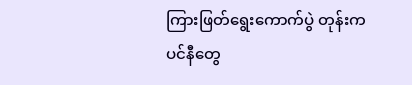ကြားဖြတ်ရွေးကောက်ပွဲ တုန်းက ပင်နီတွေ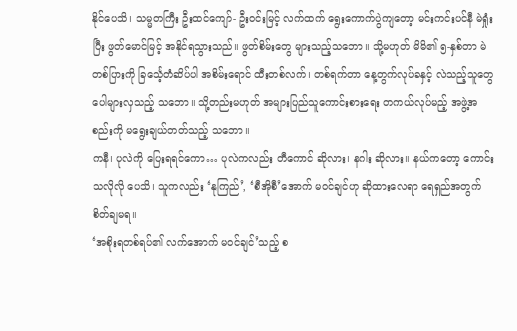နိုင်ပေသိ၊ သမ္မတကြီး ဦးထင်ကျော်- ဦးဝင်းမြင့် လက်ထက် ရွေးကောက်ပွဲကျတော့ မင်းကင်းပင်နီ မဲရှုံးပြီး ဖွတ်မောင်မြင့် အနိုင်ရသွားသည်။ ဖွတ်စိမ်းတွေ များသည့်သဘော။ သို့မဟုတ် မိမိ၏ ၅-နှစ်တာ မဲတစ်ပြားကို ခြင်္သေ့တံဆိပ်ပါ အစိမ်းရောင် ထီးတစ်လက်၊ တစ်ရက်တာ နေ့တွက်လုပ်ခနှင့် လဲသည့်သူတွေ ပေါများလှသည့် သဘော။ သို့တည်းမဟုတ် အများပြည်သူကောင်းစားရေး တကယ်လုပ်မည့် အဖွဲ့အစည်းကို မရွေးချယ်တတ်သည့် သဘော။
ကနီ၊ ပုလဲကို ပြေးရရင်ကော… ပုလဲကလည်း တီကောင် ဆိုလား၊ နဂါး ဆိုလား။ နယ်ကတော့ ကောင်းသလိုလို ပေသိ၊ သူကလည်း ‘နုကြည်’, ‘စီအိုစီ’အောက် မဝင်ချင်ဟု ဆိုထားလေရာ ရေရှည်အတွက် စိတ်ချမရ။
‘အစိုးရတစ်ရပ်၏ လက်အောက် မဝင်ချင်’သည့် စ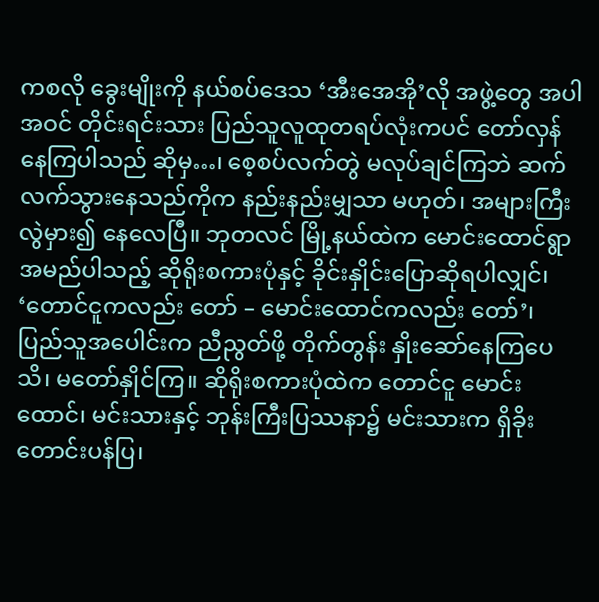ကစလို ခွေးမျိုးကို နယ်စပ်ဒေသ ‘အီးအေအို’လို အဖွဲ့တွေ အပါအဝင် တိုင်းရင်းသား ပြည်သူလူထုတရပ်လုံးကပင် တော်လှန်နေကြပါသည် ဆိုမှ…၊ စေ့စပ်လက်တွဲ မလုပ်ချင်ကြဘဲ ဆက်လက်သွားနေသည်ကိုက နည်းနည်းမျှသာ မဟုတ်၊ အများကြီး လွဲမှား၍ နေလေပြီ။ ဘုတလင် မြို့နယ်ထဲက မောင်းထောင်ရွာအမည်ပါသည့် ဆိုရိုးစကားပုံနှင့် ခိုင်းနှိုင်းပြောဆိုရပါလျှင်၊ ‘တောင်ငူကလည်း တော် – မောင်းထောင်ကလည်း တော်’၊ ပြည်သူအပေါင်းက ညီညွတ်ဖို့ တိုက်တွန်း နှိုးဆော်နေကြပေသိ၊ မတော်နှိုင်ကြ။ ဆိုရိုးစကားပုံထဲက တောင်ငူ မောင်းထောင်၊ မင်းသားနှင့် ဘုန်းကြီးပြဿနာ၌ မင်းသားက ရှိခိုးတောင်းပန်ပြ၊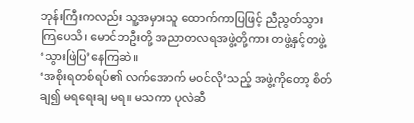ဘုန်းကြီးကလည်း သူ့အမှားသူ ထောက်ကာပြဖြင့် ညီညွတ်သွားကြပေသိ၊ မောင်ဘဦးတို့ အညာတလရအဖွဲ့တို့ကား တဖွဲ့နှင့်တဖွဲ့ ‘သွားဖြဲပြ’နေကြဆဲ။
‘အစိုးရတစ်ရပ်၏ လက်အောက် မဝင်လို’သည့် အဖွဲ့ကိုတော့ စိတ်ချ၍ မရရေးချ မရ။ မသကာ ပုလဲဆီ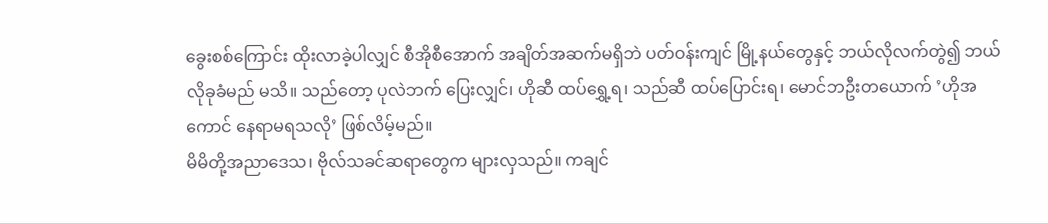ခွေးစစ်ကြောင်း ထိုးလာခဲ့ပါလျှင် စီအိုစီအောက် အချိတ်အဆက်မရှိဘဲ ပတ်ဝန်းကျင် မြို့နယ်တွေနှင့် ဘယ်လိုလက်တွဲ၍ ဘယ်လိုခုခံမည် မသိ။ သည်တော့ ပုလဲဘက် ပြေးလျှင်၊ ဟိုဆီ ထပ်ရွှေ့ရ၊ သည်ဆီ ထပ်ပြောင်းရ၊ မောင်ဘဦးတယောက် ’ဟိုအကောင် နေရာမရသလို’ ဖြစ်လိမ့်မည်။
မိမိတို့အညာဒေသ၊ ဗိုလ်သခင်ဆရာတွေက များလှသည်။ ကချင်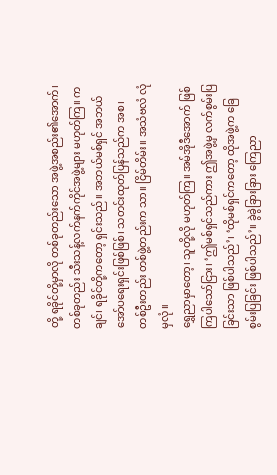တို့ ရခိုင်တို့မှာလို တစ်ခုတည်းသော အဖွဲ့အစည်း၏အောက်၊ တစ်ခုတည်း သီးသန့်လက်နက်ကိုင်အဖွဲ့များ မဟုတ်ကြ။ ကချင်၊ ရခိုင်တို့ကတော့ ရှင်းသည်။ အဘယ်မစ်ရှင် အဘယ်အော်ပရေးရှင်းဖြစ်ဖြစ်၊ သတင်းထုတ်ပြန်သည်က အစ၊ တစ်ဦးတည်း တစ်ဖွဲ့တည်းက သာ။ ငြိမ်တိမ်း။ အသံဗလံ လုံမှလုံ။
ရွှေညာမှာတော့၊ သူတို့လို မဟုတ်ကြ။ အမ်အိုဒီအောက် ဖြစ်ကြပါသော်ငြား၊ ‘ဤမစ်ရှင်သည်ကား ဤအဖွဲ့မှ လက်စွမ်းပြခြင်းသာ ဖြစ်ပါသည်’၊ ‘ထိုမစ်ရှင်ကတော့ ထိုအဖွဲ့က ခြေစွမ်းပြခြင်း ဖြစ်ပါသည်’။ ခွဲခွဲခြားခြား ကြေညာ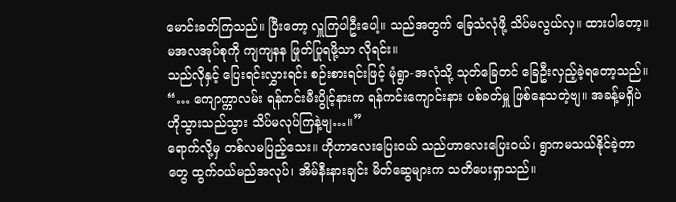မောင်းခတ်ကြသည်။ ပြီးတော့ လှူကြပါဦးပေါ့။ သည်အတွက် ခြေသံလုံဖို့ သိပ်မလွယ်လှ။ ထားပါတော့။ မအလအုပ်စုကို ကျကျနန ဖြုတ်ပြုရဖို့သာ လိုရင်း။
သည်လိုနှင့် ပြေးရင်းလွှားရင်း စဉ်းစားရင်းဖြင့် မုံရွာ-အလုံသို့ သုတ်ခြေတင် ခြေဦးလှည့်ခဲ့ရတော့သည်။
“… ကျောက္ကာလမ်း ရန်ကင်းမီးပွိုင့်နားက ရန်ကင်းကျောင်းနား ပစ်ခတ်မှူ ဖြစ်နေသတဲ့ဗျ။ အခန့်မရှိပဲ ဟိုသွားသည်သွား သိပ်မလုပ်ကြနဲ့ဗျ…။”
ရောက်လို့မှ တစ်လမပြည့်သေး။ ဟိုဟာလေးပြေးဝယ် သည်ဟာလေးပြေးဝယ်၊ ရွာကမသယ်နိုင်ခဲ့တာတွေ ထွက်ဝယ်မည်အလုပ်၊ အိမ်နီးနားချင်း မိတ်ဆွေများက သတိပေးရှာသည်။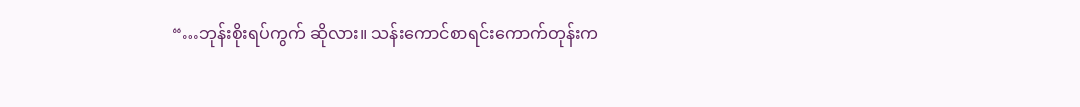“…ဘုန်းစိုးရပ်ကွက် ဆိုလား။ သန်းကောင်စာရင်းကောက်တုန်းက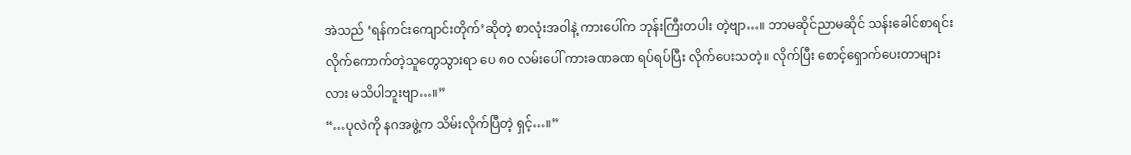အဲသည် ‘ရန်ကင်းကျောင်းတိုက်’ဆိုတဲ့ စာလုံးအဝါနဲ့ ကားပေါ်က ဘုန်းကြီးတပါး တဲ့ဗျာ…။ ဘာမဆိုင်ညာမဆိုင် သန်းခေါင်စာရင်း လိုက်ကောက်တဲ့သူတွေသွားရာ ပေ ၈၀ လမ်းပေါ် ကားခဏခဏ ရပ်ရပ်ပြီး လိုက်ပေးသတဲ့။ လိုက်ပြီး စောင့်ရှောက်ပေးတာများလား မသိပါဘူးဗျာ…။”
“…ပုလဲကို နဂအဖွဲ့က သိမ်းလိုက်ပြီတဲ့ ရှင့်…။”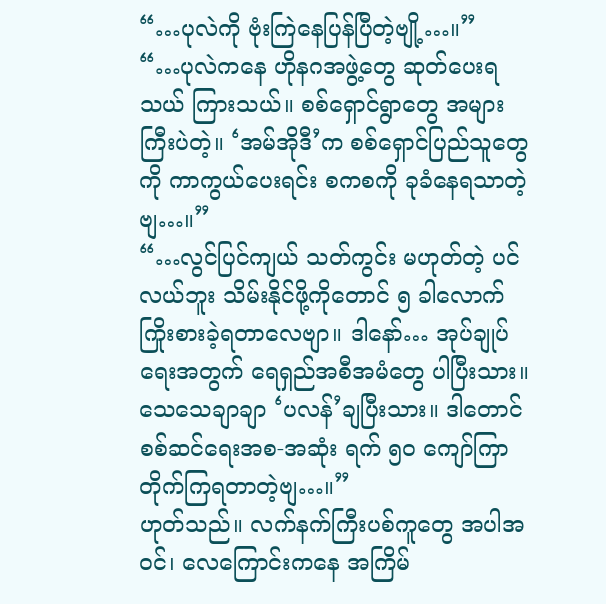“…ပုလဲကို ဗုံးကြဲနေပြန်ပြီတဲ့ဗျို့…။”
“…ပုလဲကနေ ဟိုနဂအဖွဲ့တွေ ဆုတ်ပေးရသယ် ကြားသယ်။ စစ်ရှောင်ရွာတွေ အများကြီးပဲတဲ့။ ‘အမ်အိုဒီ’က စစ်ရှောင်ပြည်သူတွေကို ကာကွယ်ပေးရင်း စကစကို ခုခံနေရသာတဲ့ ဗျ…။”
“…လွင်ပြင်ကျယ် သတ်ကွင်း မဟုတ်တဲ့ ပင်လယ်ဘူး သိမ်းနိုင်ဖို့ကိုတောင် ၅ ခါလောက် ကြိုးစားခဲ့ရတာလေဗျာ။ ဒါနော်… အုပ်ချုပ်ရေးအတွက် ရေရှည်အစီအမံတွေ ပါပြီးသား။ သေသေချာချာ ‘ပလန်’ချပြီးသား။ ဒါတောင် စစ်ဆင်ရေးအစ-အဆုံး ရက် ၅၀ ကျော်ကြာ တိုက်ကြရတာတဲ့ဗျ…။”
ဟုတ်သည်။ လက်နက်ကြီးပစ်ကူတွေ အပါအဝင်၊ လေကြောင်းကနေ အကြိမ်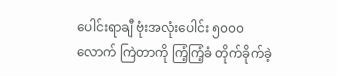ပေါင်းရာချီ ဗုံးအလုံးပေါင်း ၅၀၀၀ လောက် ကြဲတာကို ကြံ့ကြံ့ခံ တိုက်ခိုက်ခဲ့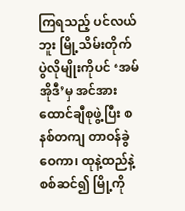ကြရသည့် ပင်လယ်ဘူး မြို့သိမ်းတိုက်ပွဲလိုမျိုးကိုပင် ‘အမ်အိုဒီ’မှ အင်အားထောင်ချီစုဖွဲ့ပြီး စနစ်တကျ တာဝန်ခွဲဝေကာ၊ ထုနဲ့ထည်နဲ့ စစ်ဆင်၍ မြို့ကို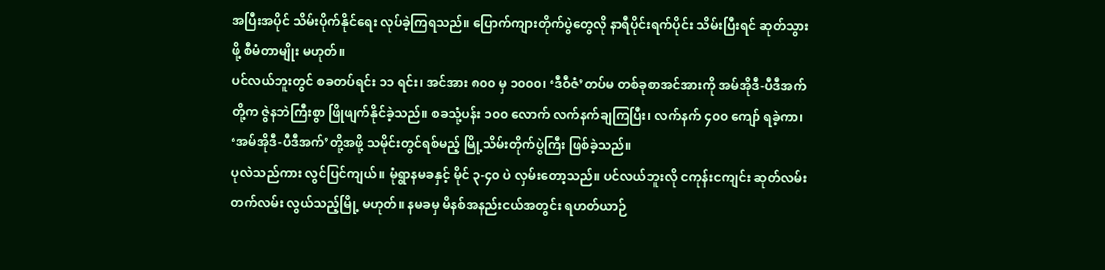အပြီးအပိုင် သိမ်းပိုက်နိုင်ရေး လုပ်ခဲ့ကြရသည်။ ပြောက်ကျားတိုက်ပွဲတွေလို နာရီပိုင်းရက်ပိုင်း သိမ်းပြီးရင် ဆုတ်သွားဖို့ စီမံတာမျိုး မဟုတ်။
ပင်လယ်ဘူးတွင် စခတပ်ရင်း ၁၁ ရင်း၊ အင်အား ၈၀၀ မှ ၁၀၀၀၊ ‘ဒီဝီဇံ’တပ်မ တစ်ခုစာအင်အားကို အမ်အိုဒီ-ပီဒီအက်တို့က ဇွဲနဘဲကြီးစွာ ဖြိုဖျက်နိုင်ခဲ့သည်။ စခသုံ့ပန်း ၁၀၀ လောက် လက်နက်ချကြပြီး၊ လက်နက် ၄၀၀ ကျော် ရခဲ့ကာ၊ ‘အမ်အိုဒီ-ပီဒီအက်’တို့အဖို့ သမိုင်းတွင်ရစ်မည့် မြို့သိမ်းတိုက်ပွဲကြီး ဖြစ်ခဲ့သည်။
ပုလဲသည်ကား လွင်ပြင်ကျယ်။ မုံရွာနမခနှင့် မိုင် ၃-၄၀ ပဲ လှမ်းတော့သည်။ ပင်လယ်ဘူးလို ငကုန်းငကျင်း ဆုတ်လမ်းတက်လမ်း လွယ်သည့်မြို့ မဟုတ်။ နမခမှ မိနစ်အနည်းငယ်အတွင်း ရဟတ်ယာဉ်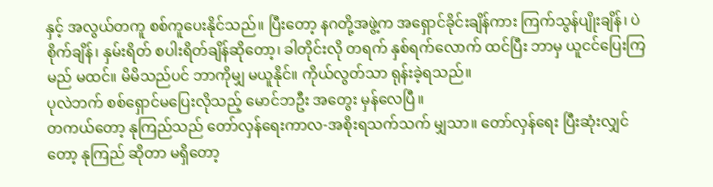နှင့် အလွယ်တကူ စစ်ကူပေးနိုင်သည်။ ပြီးတော့ နဂတို့အဖွဲ့က အရှောင်ခိုင်းချိန်ကား ကြက်သွန်ပျိုးချိန်၊ ပဲစိုက်ချိန်၊ နှမ်းရိတ် စပါးရိတ်ချိန်ဆိုတော့၊ ခါတိုင်းလို တရက် နှစ်ရက်လောက် ထင်ပြီး ဘာမှ ယူငင်ပြေးကြမည် မထင်။ မိမိသည်ပင် ဘာကိုမျှ မယူနိုင်။ ကိုယ်လွတ်သာ ရုန်းခဲ့ရသည်။
ပုလဲဘက် စစ်ရှောင်မပြေးလိုသည့် မောင်ဘဦး အတွေး မှန်လေပြီ။
တကယ်တော့ နုကြည်သည် တော်လှန်ရေးကာလ-အစိုးရသက်သက် မျှသာ။ တော်လှန်ရေး ပြီးဆုံးလျှင်တော့ နုကြည် ဆိုတာ မရှိတော့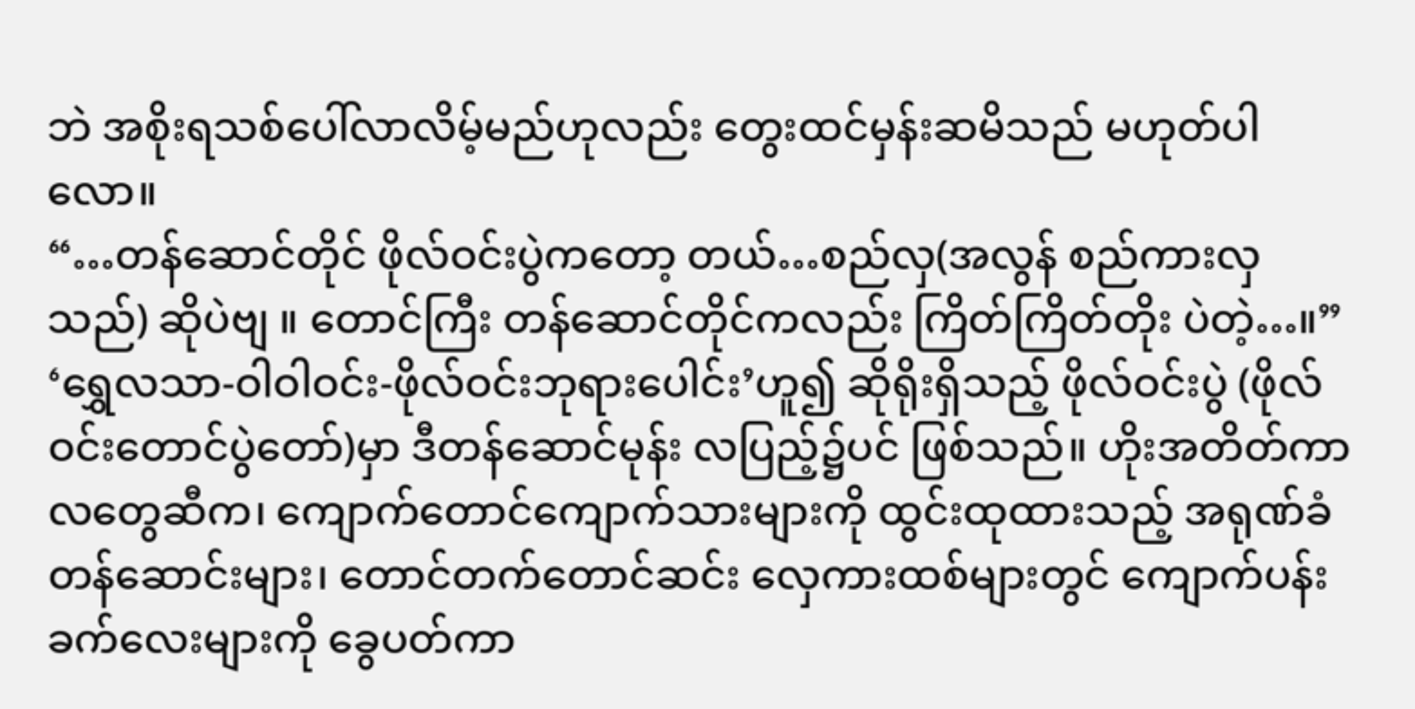ဘဲ အစိုးရသစ်ပေါ်လာလိမ့်မည်ဟုလည်း တွေးထင်မှန်းဆမိသည် မဟုတ်ပါလော။
“…တန်ဆောင်တိုင် ဖိုလ်ဝင်းပွဲကတော့ တယ်…စည်လှ(အလွန် စည်ကားလှသည်) ဆိုပဲဗျ ။ တောင်ကြီး တန်ဆောင်တိုင်ကလည်း ကြိတ်ကြိတ်တိုး ပဲတဲ့…။”
‘ရွှေလသာ-ဝါဝါဝင်း-ဖိုလ်ဝင်းဘုရားပေါင်း’ဟူ၍ ဆိုရိုးရှိသည့် ဖိုလ်ဝင်းပွဲ (ဖိုလ်ဝင်းတောင်ပွဲတော်)မှာ ဒီတန်ဆောင်မုန်း လပြည့်၌ပင် ဖြစ်သည်။ ဟိုးအတိတ်ကာလတွေဆီက၊ ကျောက်တောင်ကျောက်သားများကို ထွင်းထုထားသည့် အရုဏ်ခံတန်ဆောင်းများ၊ တောင်တက်တောင်ဆင်း လှေကားထစ်များတွင် ကျောက်ပန်းခက်လေးများကို ခွေပတ်ကာ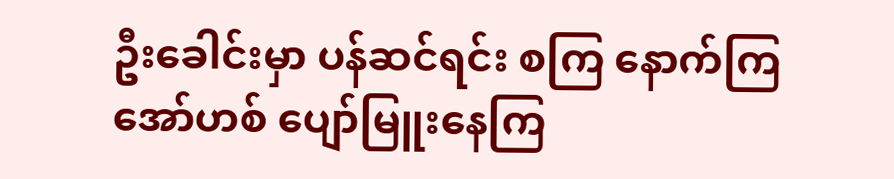ဦးခေါင်းမှာ ပန်ဆင်ရင်း စကြ နောက်ကြ အော်ဟစ် ပျော်မြူးနေကြ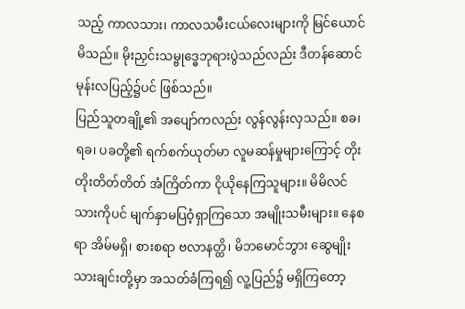သည့် ကာလသား၊ ကာလသမီးငယ်လေးများကို မြင်ယောင်မိသည်။ မိုးညှင်းသမ္ဗုဒ္ဓေဘုရားပွဲသည်လည်း ဒီတန်ဆောင်မုန်းလပြည့်၌ပင် ဖြစ်သည်။
ပြည်သူတချို့၏ အပျော်ကလည်း လွန်လွန်းလှသည်။ စခ၊ ရခ၊ ပခတို့၏ ရက်စက်ယုတ်မာ လူမဆန်မှုများကြောင့် တိုးတိုးတိတ်တိတ် အံကြိတ်ကာ ငိုယိုနေကြသူများ။ မိမိလင်သားကိုပင် မျက်နှာမပြဝံ့ရှာကြသော အမျိုးသမီးများ။ နေစရာ အိမ်မရှိ၊ စားစရာ ဗလာနတ္ထိ၊ မိဘမောင်ဘွား ဆွေမျိုးသားချင်းတို့မှာ အသတ်ခံကြရ၍ လူ့ပြည်၌ မရှိကြတော့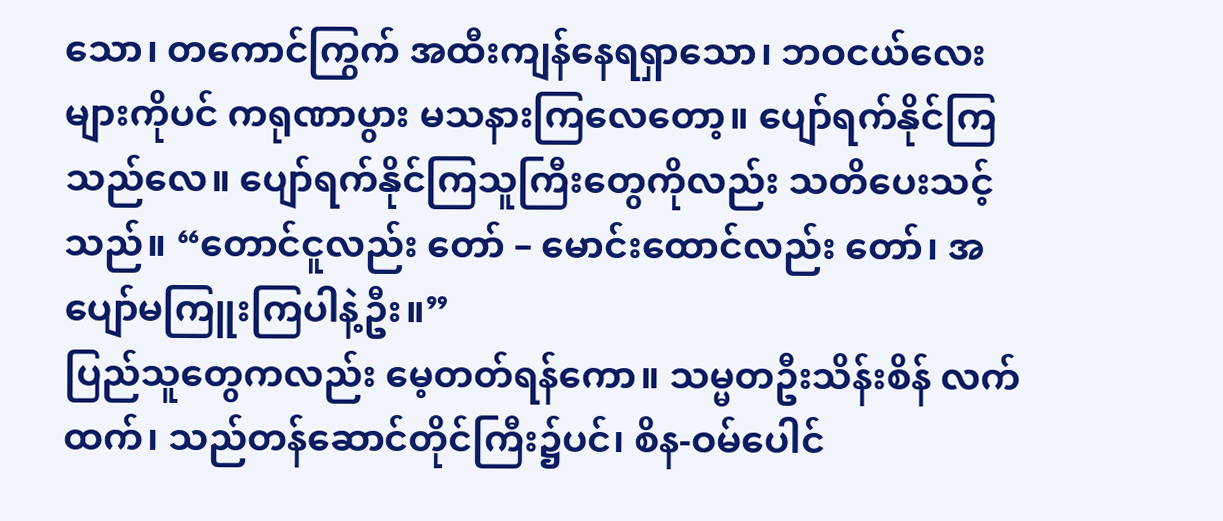သော၊ တကောင်ကြွက် အထီးကျန်နေရရှာသော၊ ဘဝငယ်လေးများကိုပင် ကရုဏာပွား မသနားကြလေတော့။ ပျော်ရက်နိုင်ကြသည်လေ။ ပျော်ရက်နိုင်ကြသူကြီးတွေကိုလည်း သတိပေးသင့်သည်။ “တောင်ငူလည်း တော် – မောင်းထောင်လည်း တော်၊ အပျော်မကြူးကြပါနဲ့ဦး။”
ပြည်သူတွေကလည်း မေ့တတ်ရန်ကော။ သမ္မတဦးသိန်းစိန် လက်ထက်၊ သည်တန်ဆောင်တိုင်ကြီး၌ပင်၊ စိန-ဝမ်ပေါင်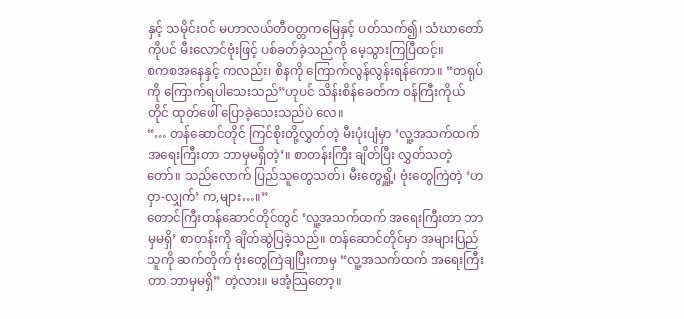နှင့် သမိုင်းဝင် မဟာလယ်တီဝတ္တကမြေနှင့် ပတ်သက်၍၊ သံဃာတော်ကိုပင် မီးလောင်ဗုံးဖြင့် ပစ်ခတ်ခဲ့သည်ကို မေ့သွားကြပြီထင့်။
စကစအနေနှင့် ကလည်း၊ စိနကို ကြောက်လွန်လွန်းရန်ကော။ “တရုပ်ကို ကြောက်ရပါသေးသည်”ဟုပင် သိန်းစိန်ခေတ်က ဝန်ကြီးကိုယ်တိုင် ထုတ်ဖေါ် ပြောခဲ့သေးသည်ပဲ လေ။
“… တန်ဆောင်တိုင် ကြင်စိုးတို့လွှတ်တဲ့ မီးပုံးပျံမှာ ‘လူ့အသက်ထက် အရေးကြီးတာ ဘာမှမရှိတဲ့’။ စာတန်းကြီး ချိတ်ပြီး လွှတ်သတဲ့ တော်။ သည်လောက် ပြည်သူတွေသတ်၊ မီးတွေရှိူ့၊ ဗုံးတွေကြဲတဲ့ ‘ဟဝှာ-လျှက်’ က,များ…။”
တောင်ကြီးတန်ဆောင်တိုင်တွင် ‘လူ့အသက်ထက် အရေးကြီးတာ ဘာမှမရှိ’ စာတန်းကို ချိတ်ဆွဲပြခဲ့သည်။ တန်ဆောင်တိုင်မှာ အများပြည်သူကို ဆက်တိုက် ဗုံးတွေကြဲချပြီးကာမှ “လူ့အသက်ထက် အရေးကြီးတာ ဘာမှမရှိ” တဲ့လား။ မအံ့သြတော့။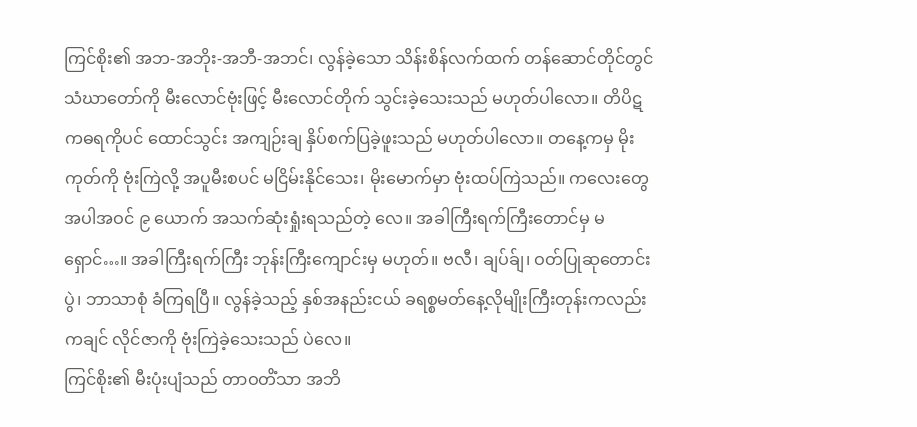ကြင်စိုး၏ အဘ-အဘိုး-အဘီ-အဘင်၊ လွန်ခဲ့သော သိန်းစိန်လက်ထက် တန်ဆောင်တိုင်တွင် သံဃာတော်ကို မီးလောင်ဗုံးဖြင့် မီးလောင်တိုက် သွင်းခဲ့သေးသည် မဟုတ်ပါလော။ တိပိဋကဓရကိုပင် ထောင်သွင်း အကျဉ်းချ နှိပ်စက်ပြခဲ့ဖူးသည် မဟုတ်ပါလော။ တနေ့ကမှ မိုးကုတ်ကို ဗုံးကြဲလို့ အပူမီးစပင် မငြိမ်းနိုင်သေး၊ မိုးမောက်မှာ ဗုံးထပ်ကြဲသည်။ ကလေးတွေ အပါအဝင် ၉ ယောက် အသက်ဆုံးရှုံးရသည်တဲ့ လေ။ အခါကြီးရက်ကြီးတောင်မှ မရှောင်…။ အခါကြီးရက်ကြီး ဘုန်းကြီးကျောင်းမှ မဟုတ်။ ဗလီ၊ ချပ်ခ်ျ၊ ဝတ်ပြုဆုတောင်းပွဲ၊ ဘာသာစုံ ခံကြရပြီ။ လွန်ခဲ့သည့် နှစ်အနည်းငယ် ခရစ္စမတ်နေ့လိုမျိုးကြီးတုန်းကလည်း ကချင် လိုင်ဇာကို ဗုံးကြဲခဲ့သေးသည် ပဲလေ။
ကြင်စိုး၏ မီးပုံးပျံသည် တာဝတိံသာ အဘိ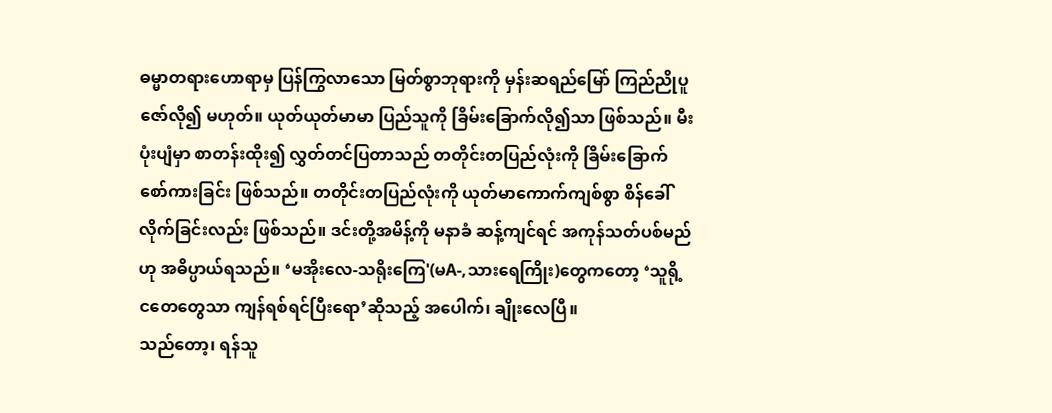ဓမ္မာတရားဟောရာမှ ပြန်ကြွလာသော မြတ်စွာဘုရားကို မှန်းဆရည်မြော် ကြည်ညိုပူဇော်လို၍ မဟုတ်။ ယုတ်ယုတ်မာမာ ပြည်သူကို ခြိမ်းခြောက်လို၍သာ ဖြစ်သည်။ မီးပုံးပျံမှာ စာတန်းထိုး၍ လွှတ်တင်ပြတာသည် တတိုင်းတပြည်လုံးကို ခြိမ်းခြောက်စော်ကားခြင်း ဖြစ်သည်။ တတိုင်းတပြည်လုံးကို ယုတ်မာကောက်ကျစ်စွာ စိန်ခေါ်လိုက်ခြင်းလည်း ဖြစ်သည်။ ဒင်းတို့အမိန့်ကို မနာခံ ဆန့်ကျင်ရင် အကုန်သတ်ပစ်မည်ဟု အဓိပ္ပာယ်ရသည်။ ‘မအိုးလေ-သရိုးကြေ'(မA-,သားရေကြိုး)တွေကတော့ ‘သူရို့ ငတေတွေသာ ကျန်ရစ်ရင်ပြီးရော’ဆိုသည့် အပေါက်၊ ချိုးလေပြီ။
သည်တော့၊ ရန်သူ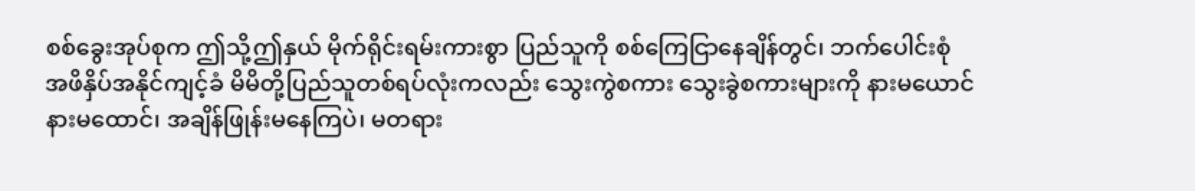စစ်ခွေးအုပ်စုက ဤသို့ဤနှယ် မိုက်ရိုင်းရမ်းကားစွာ ပြည်သူကို စစ်ကြေငြာနေချိန်တွင်၊ ဘက်ပေါင်းစုံ အဖိနှိပ်အနိုင်ကျင့်ခံ မိမိတို့ပြည်သူတစ်ရပ်လုံးကလည်း သွေးကွဲစကား သွေးခွဲစကားများကို နားမယောင် နားမထောင်၊ အချိန်ဖြုန်းမနေကြပဲ၊ မတရား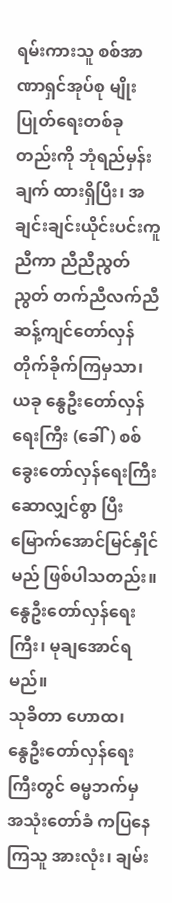ရမ်းကားသူ စစ်အာဏာရှင်အုပ်စု မျိုးပြုတ်ရေးတစ်ခုတည်းကို ဘုံရည်မှန်းချက် ထားရှိပြီး၊ အချင်းချင်းယိုင်းပင်းကူညီကာ ညီညီညွတ်ညွတ် တက်ညီလက်ညီ ဆန့်ကျင်တော်လှန်တိုက်ခိုက်ကြမှသာ၊ ယခု နွေဦးတော်လှန်ရေးကြီး (ခေါ်) စစ်ခွေးတော်လှန်ရေးကြီး ဆောလျှင်စွာ ပြီးမြောက်အောင်မြင်နှိုင်မည် ဖြစ်ပါသတည်း။
နွေဦးတော်လှန်ရေးကြီး၊ မုချအောင်ရမည်။
သုခိတာ ဟောထ၊
နွေဦးတော်လှန်ရေးကြီးတွင် ဓမ္မဘက်မှ အသုံးတော်ခံ ကပြနေကြသူ အားလုံး၊ ချမ်း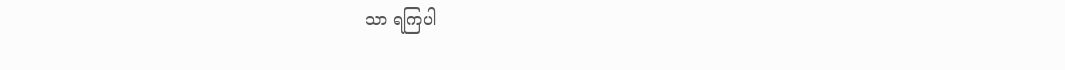သာ ရကြပါ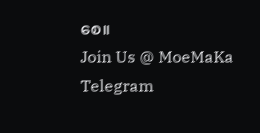စေ။
Join Us @ MoeMaKa Telegram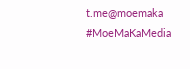t.me@moemaka
#MoeMaKaMedia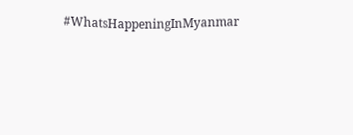#WhatsHappeningInMyanmar